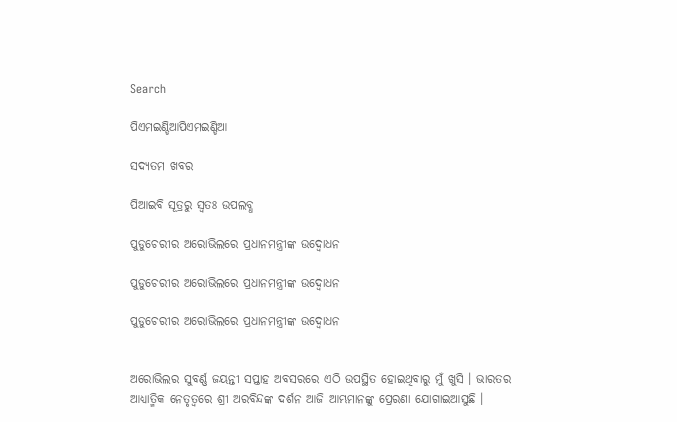Search

ପିଏମଇଣ୍ଡିଆପିଏମଇଣ୍ଡିଆ

ସଦ୍ୟତମ ଖବର

ପିଆଇବି ସୂତ୍ରରୁ ସ୍ବତଃ ଉପଲବ୍ଧ

ପୁଡୁଚେରୀର ଅରୋଭିଲରେ ପ୍ରଧାନମନ୍ତ୍ରୀଙ୍କ ଉଦ୍ବୋଧନ

ପୁଡୁଚେରୀର ଅରୋଭିଲରେ ପ୍ରଧାନମନ୍ତ୍ରୀଙ୍କ ଉଦ୍ବୋଧନ

ପୁଡୁଚେରୀର ଅରୋଭିଲରେ ପ୍ରଧାନମନ୍ତ୍ରୀଙ୍କ ଉଦ୍ବୋଧନ


ଅରୋଭିଲର ସୁବର୍ଣ୍ଣ ଜୟନ୍ତୀ ସପ୍ତାହ ଅବସରରେ ଏଠି ଉପସ୍ଥିତ ହୋଇଥିବାରୁ ମୁଁ ଖୁସି । ଭାରତର ଆଧ୍ୟାତ୍ମିକ ନେତୃତ୍ୱରେ ଶ୍ରୀ ଅରବିନ୍ଦଙ୍କ ଦର୍ଶନ ଆଜି ଆମ୍ଭମାନଙ୍କୁ ପ୍ରେରଣା ଯୋଗାଇଆସୁଛି ।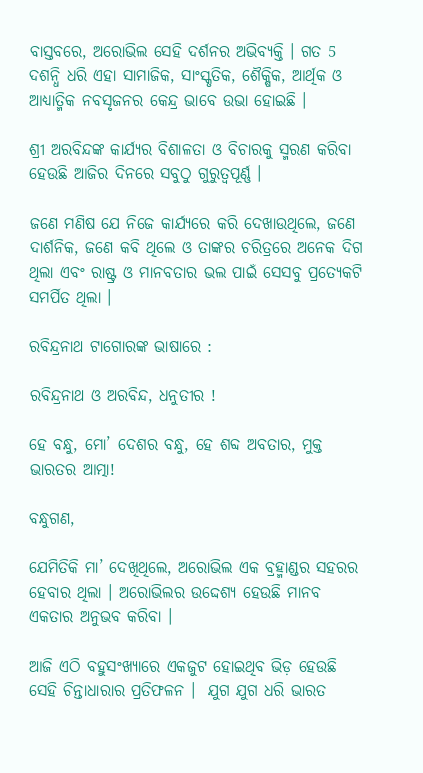ବାସ୍ତବରେ, ଅରୋଭିଲ ସେହି ଦର୍ଶନର ଅଭିବ୍ୟକ୍ତି । ଗତ 5 ଦଶନ୍ଧି ଧରି ଏହା ସାମାଜିକ, ସାଂସ୍କୃତିକ, ଶୈକ୍ଷିକ, ଆର୍ଥିକ ଓ ଆଧ୍ୟାତ୍ମିକ ନବସୃଜନର କେନ୍ଦ୍ର ଭାବେ ଉଭା ହୋଇଛି ।

ଶ୍ରୀ ଅରବିନ୍ଦଙ୍କ କାର୍ଯ୍ୟର ବିଶାଳତା ଓ ବିଚାରକୁ ସ୍ମରଣ କରିବା ହେଉଛି ଆଜିର ଦିନରେ ସବୁଠୁ ଗୁରୁତ୍ୱପୂର୍ଣ୍ଣ ।

ଜଣେ ମଣିଷ ଯେ ନିଜେ କାର୍ଯ୍ୟରେ କରି ଦେଖାଉଥିଲେ, ଜଣେ ଦାର୍ଶନିକ, ଜଣେ କବି ଥିଲେ ଓ ତାଙ୍କର ଚରିତ୍ରରେ ଅନେକ ଦିଗ ଥିଲା ଏବଂ ରାଷ୍ଟ୍ର ଓ ମାନବତାର ଭଲ ପାଇଁ ସେସବୁ ପ୍ରତ୍ୟେକଟି ସମର୍ପିତ ଥିଲା ।

ରବିନ୍ଦ୍ରନାଥ ଟାଗୋରଙ୍କ ଭାଷାରେ :

ରବିନ୍ଦ୍ରନାଥ ଓ ଅରବିନ୍ଦ, ଧନୁତୀର !

ହେ ବନ୍ଧୁ, ମୋ’ ଦେଶର ବନ୍ଧୁ, ହେ ଶବ୍ଦ ଅବତାର, ମୁକ୍ତ ଭାରତର ଆତ୍ମା!

ବନ୍ଧୁଗଣ,

ଯେମିତିକି ମା’ ଦେଖିଥିଲେ, ଅରୋଭିଲ ଏକ ବ୍ରହ୍ମାଣ୍ଡର ସହରର ହେବାର ଥିଲା । ଅରୋଭିଲର ଉଦ୍ଦେଶ୍ୟ ହେଉଛି ମାନବ ଏକତାର ଅନୁଭବ କରିବା ।

ଆଜି ଏଠି ବହୁସଂଖ୍ୟାରେ ଏକଜୁଟ ହୋଇଥିବ ଭିଡ଼ ହେଉଛି ସେହି ଚିନ୍ତାଧାରାର ପ୍ରତିଫଳନ ।  ଯୁଗ ଯୁଗ ଧରି ଭାରତ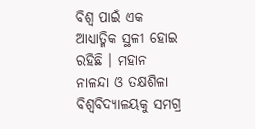ବିଶ୍ୱ ପାଇଁ ଏକ ଆଧ୍ୟାତ୍ମିକ ସ୍ଥଳୀ ହୋଇ ରହିଛି । ମହାନ ନାଳନ୍ଦା ଓ ତକ୍ଷଶିଳା ବିଶ୍ୱବିଦ୍ୟାଳୟକୁ ସମଗ୍ର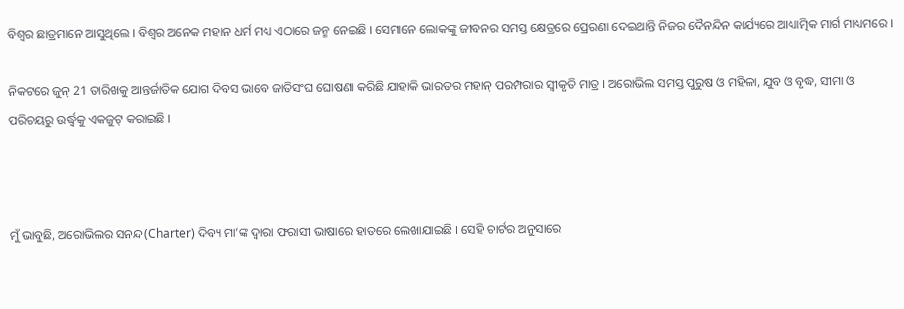ବିଶ୍ୱର ଛାତ୍ରମାନେ ଆସୁଥିଲେ । ବିଶ୍ୱର ଅନେକ ମହାନ ଧର୍ମ ମଧ୍ୟ ଏଠାରେ ଜନ୍ମ ନେଇଛି । ସେମାନେ ଲୋକଙ୍କୁ ଜୀବନର ସମସ୍ତ କ୍ଷେତ୍ରରେ ପ୍ରେରଣା ଦେଇଥାନ୍ତି ନିଜର ଦୈନନ୍ଦିନ କାର୍ଯ୍ୟରେ ଆଧ୍ୟାତ୍ମିକ ମାର୍ଗ ମାଧ୍ୟମରେ ।

ନିକଟରେ ଜୁନ୍ 21 ତାରିଖକୁ ଆନ୍ତର୍ଜାତିକ ଯୋଗ ଦିବସ ଭାବେ ଜାତିସଂଘ ଘୋଷଣା କରିଛି ଯାହାକି ଭାରତର ମହାନ୍ ପରମ୍ପରାର ସ୍ୱୀକୃତି ମାତ୍ର । ଅରୋଭିଲ ସମସ୍ତ ପୁରୁଷ ଓ ମହିଳା, ଯୁବ ଓ ବୃଦ୍ଧ, ସୀମା ଓ ପରିଚୟରୁ ଉର୍ଦ୍ଧ୍ଵକୁ ଏକଜୁଟ୍ କରାଇଛି ।



ମୁଁ ଭାବୁଛି, ଅରୋଭିଲର ସନନ୍ଦ(Charter) ଦିବ୍ୟ ମା’ଙ୍କ ଦ୍ୱାରା ଫରାସୀ ଭାଷାରେ ହାତରେ ଲେଖାଯାଇଛି । ସେହି ଚାର୍ଟର ଅନୁସାରେ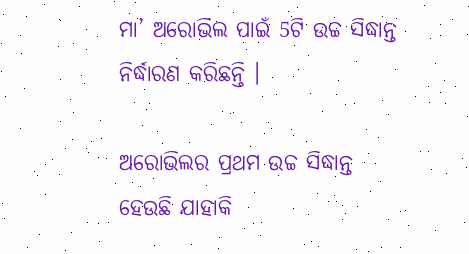ମା’ ଅରୋଭିଲ ପାଇଁ 5ଟି ଉଚ୍ଚ ସିଦ୍ଧାନ୍ତ ନିର୍ଦ୍ଧାରଣ କରିଛନ୍ତି ।

ଅରୋଭିଲର ପ୍ରଥମ ଉଚ୍ଚ ସିଦ୍ଧାନ୍ତ ହେଉଛି ଯାହାକି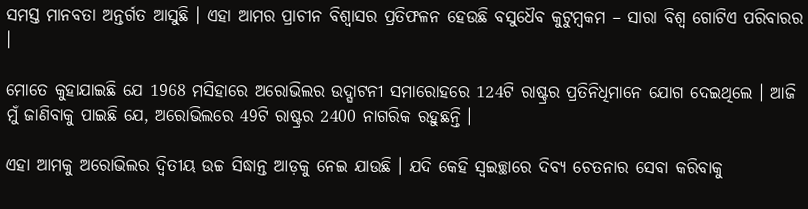ସମସ୍ତ ମାନବତା ଅନ୍ତର୍ଗତ ଆସୁଛି । ଏହା ଆମର ପ୍ରାଚୀନ ବିଶ୍ୱାସର ପ୍ରତିଫଳନ ହେଉଛି ବସୁଧୈବ କୁଟୁମ୍ବକମ – ସାରା ବିଶ୍ୱ ଗୋଟିଏ ପରିବାରର ।

ମୋତେ କୁହାଯାଇଛି ଯେ 1968 ମସିହାରେ ଅରୋଭିଲର ଉଦ୍ଘାଟନୀ ସମାରୋହରେ 124ଟି ରାଷ୍ଟ୍ରର ପ୍ରତିନିଧିମାନେ ଯୋଗ ଦେଇଥିଲେ । ଆଜି ମୁଁ ଜାଣିବାକୁ ପାଇଛି ଯେ, ଅରୋଭିଲରେ 49ଟି ରାଷ୍ଟ୍ରର 2400 ନାଗରିକ ରହୁଛନ୍ତି ।

ଏହା ଆମକୁ ଅରୋଭିଲର ଦ୍ୱିତୀୟ ଉଚ୍ଚ ସିଦ୍ଧାନ୍ତ ଆଡ଼କୁ ନେଇ ଯାଉଛି । ଯଦି କେହି ସ୍ୱଇଚ୍ଛାରେ ଦିବ୍ୟ ଚେତନାର ସେବା କରିବାକୁ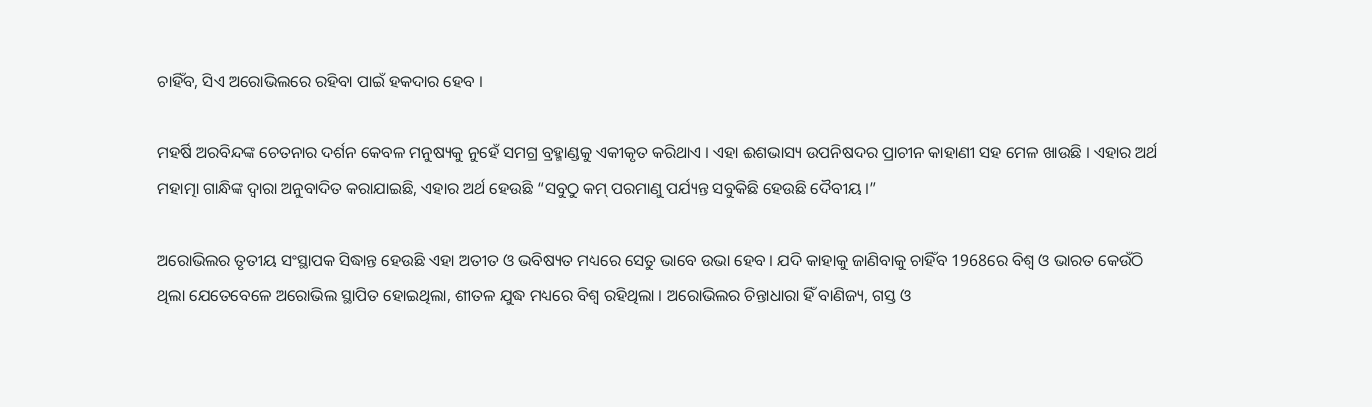ଚାହିଁବ, ସିଏ ଅରୋଭିଲରେ ରହିବା ପାଇଁ ହକଦାର ହେବ ।

ମହର୍ଷି ଅରବିନ୍ଦଙ୍କ ଚେତନାର ଦର୍ଶନ କେବଳ ମନୁଷ୍ୟକୁ ନୁହେଁ ସମଗ୍ର ବ୍ରହ୍ମାଣ୍ଡକୁ ଏକୀକୃତ କରିଥାଏ । ଏହା ଈଶଭାସ୍ୟ ଉପନିଷଦର ପ୍ରାଚୀନ କାହାଣୀ ସହ ମେଳ ଖାଉଛି । ଏହାର ଅର୍ଥ ମହାତ୍ମା ଗାନ୍ଧିଙ୍କ ଦ୍ୱାରା ଅନୁବାଦିତ କରାଯାଇଛି, ଏହାର ଅର୍ଥ ହେଉଛି “ସବୁଠୁ କମ୍ ପରମାଣୁ ପର୍ଯ୍ୟନ୍ତ ସବୁକିଛି ହେଉଛି ଦୈବୀୟ ।”

ଅରୋଭିଲର ତୃତୀୟ ସଂସ୍ଥାପକ ସିଦ୍ଧାନ୍ତ ହେଉଛି ଏହା ଅତୀତ ଓ ଭବିଷ୍ୟତ ମଧ୍ୟରେ ସେତୁ ଭାବେ ଉଭା ହେବ । ଯଦି କାହାକୁ ଜାଣିବାକୁ ଚାହିଁବ 1968ରେ ବିଶ୍ୱ ଓ ଭାରତ କେଉଁଠି ଥିଲା ଯେତେବେଳେ ଅରୋଭିଲ ସ୍ଥାପିତ ହୋଇଥିଲା, ଶୀତଳ ଯୁଦ୍ଧ ମଧ୍ୟରେ ବିଶ୍ୱ ରହିଥିଲା । ଅରୋଭିଲର ଚିନ୍ତାଧାରା ହିଁ ବାଣିଜ୍ୟ, ଗସ୍ତ ଓ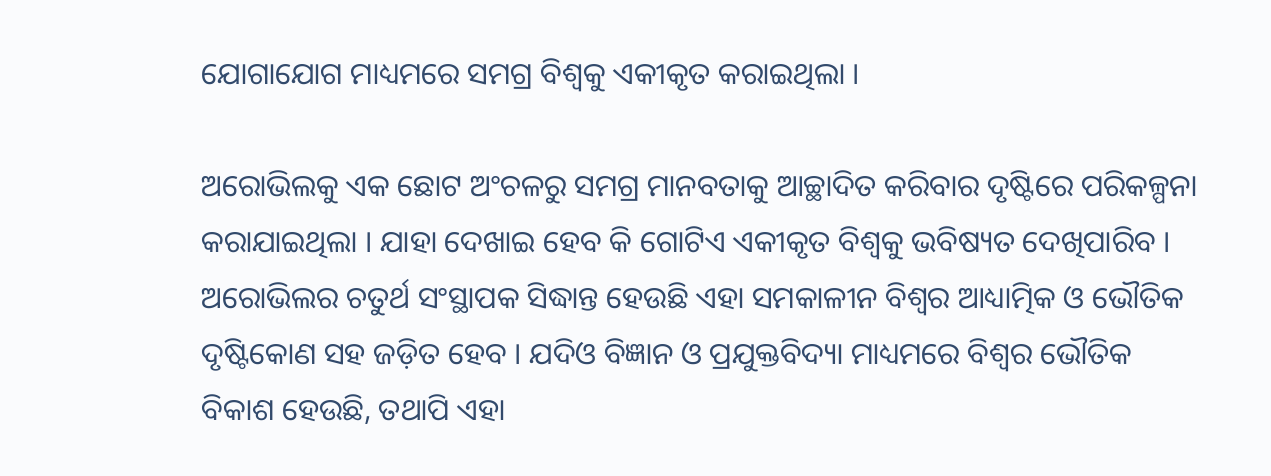ଯୋଗାଯୋଗ ମାଧ୍ୟମରେ ସମଗ୍ର ବିଶ୍ୱକୁ ଏକୀକୃତ କରାଇଥିଲା ।

ଅରୋଭିଲକୁ ଏକ ଛୋଟ ଅଂଚଳରୁ ସମଗ୍ର ମାନବତାକୁ ଆଚ୍ଛାଦିତ କରିବାର ଦୃଷ୍ଟିରେ ପରିକଳ୍ପନା କରାଯାଇଥିଲା । ଯାହା ଦେଖାଇ ହେବ କି ଗୋଟିଏ ଏକୀକୃତ ବିଶ୍ୱକୁ ଭବିଷ୍ୟତ ଦେଖିପାରିବ । ଅରୋଭିଲର ଚତୁର୍ଥ ସଂସ୍ଥାପକ ସିଦ୍ଧାନ୍ତ ହେଉଛି ଏହା ସମକାଳୀନ ବିଶ୍ୱର ଆଧ୍ୟାତ୍ମିକ ଓ ଭୌତିକ ଦୃଷ୍ଟିକୋଣ ସହ ଜଡ଼ିତ ହେବ । ଯଦିଓ ବିଜ୍ଞାନ ଓ ପ୍ରଯୁକ୍ତବିଦ୍ୟା ମାଧ୍ୟମରେ ବିଶ୍ୱର ଭୌତିକ ବିକାଶ ହେଉଛି, ତଥାପି ଏହା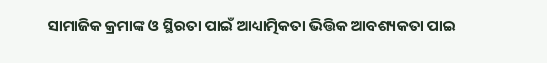ସାମାଜିକ କ୍ରମାଙ୍କ ଓ ସ୍ଥିରତା ପାଇଁ ଆଧ୍ୟାତ୍ମିକତା ଭିତ୍ତିକ ଆବଶ୍ୟକତା ପାଇ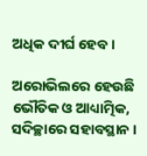ଅଧିକ ଦୀର୍ଘ ହେବ ।

ଅରୋଭିଲରେ ହେଉଛି ଭୌତିକ ଓ ଆଧ୍ୟାତ୍ମିକ, ସଦିଚ୍ଛାରେ ସହାବସ୍ଥାନ ।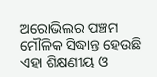ଅରୋଭିଲର ପଞ୍ଚମ ମୌଳିକ ସିଦ୍ଧାନ୍ତ ହେଉଛି ଏହା ଶିକ୍ଷଣୀୟ ଓ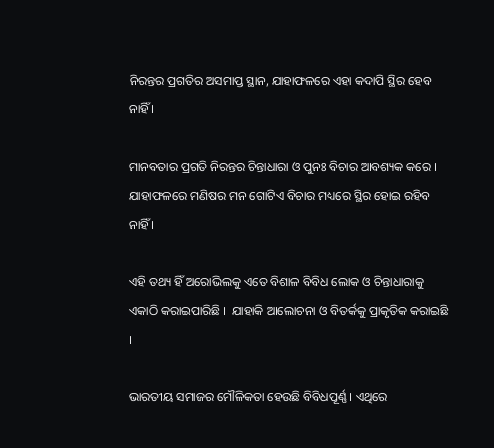ନିରନ୍ତର ପ୍ରଗତିର ଅସମାପ୍ତ ସ୍ଥାନ, ଯାହାଫଳରେ ଏହା କଦାପି ସ୍ଥିର ହେବ ନାହିଁ ।

ମାନବତାର ପ୍ରଗତି ନିରନ୍ତର ଚିନ୍ତାଧାରା ଓ ପୁନଃ ବିଚାର ଆବଶ୍ୟକ କରେ । ଯାହାଫଳରେ ମଣିଷର ମନ ଗୋଟିଏ ବିଚାର ମଧ୍ୟରେ ସ୍ଥିର ହୋଇ ରହିବ ନାହିଁ ।

ଏହି ତଥ୍ୟ ହିଁ ଅରୋଭିଲକୁ ଏତେ ବିଶାଳ ବିବିଧ ଲୋକ ଓ ଚିନ୍ତାଧାରାକୁ ଏକାଠି କରାଇପାରିଛି ।  ଯାହାକି ଆଲୋଚନା ଓ ବିତର୍କକୁ ପ୍ରାକୃତିକ କରାଇଛି ।

ଭାରତୀୟ ସମାଜର ମୌଳିକତା ହେଉଛି ବିବିଧପୂର୍ଣ୍ଣ । ଏଥିରେ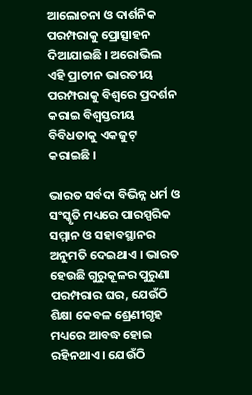ଆଲୋଚନା ଓ ଦାର୍ଶନିକ ପରମ୍ପରାକୁ ପ୍ରୋତ୍ସାହନ ଦିଆଯାଇଛି । ଅରୋଭିଲ ଏହି ପ୍ରାଚୀନ ଭାରତୀୟ ପରମ୍ପରାକୁ ବିଶ୍ୱରେ ପ୍ରଦର୍ଶନ କରାଇ ବିଶ୍ୱସ୍ତରୀୟ ବିବିଧତାକୁ ଏକଜୁଟ୍ କରାଇଛି ।

ଭାରତ ସର୍ବଦା ବିଭିନ୍ନ ଧର୍ମ ଓ ସଂସ୍କୃତି ମଧ୍ୟରେ ପାରସ୍ପରିକ ସମ୍ମାନ ଓ ସହାବସ୍ଥାନର ଅନୁମତି ଦେଇଥାଏ । ଭାରତ ହେଉଛି ଗୁରୁକୂଳର ପୁରୁଣା ପରମ୍ପରାର ଘର, ଯେଉଁଠି ଶିକ୍ଷା କେବଳ ଶ୍ରେଣୀଗୃହ ମଧ୍ୟରେ ଆବଦ୍ଧ ହୋଇ ରହିନଥାଏ । ଯେଉଁଠି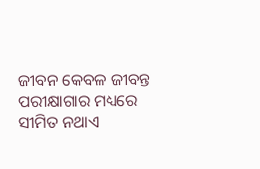ଜୀବନ କେବଳ ଜୀବନ୍ତ ପରୀକ୍ଷାଗାର ମଧ୍ୟରେ ସୀମିତ ନଥାଏ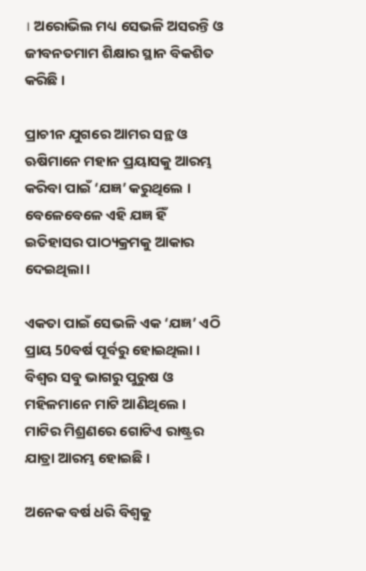। ଅରୋଭିଲ ମଧ୍ୟ ସେଭଳି ଅସରନ୍ତି ଓ ଜୀବନତମାମ ଶିକ୍ଷାର ସ୍ଥାନ ବିକଶିତ କରିଛି ।

ପ୍ରାଚୀନ ଯୁଗରେ ଆମର ସନ୍ଥ ଓ ଋଷିମାନେ ମହାନ ପ୍ରୟାସକୁ ଆରମ୍ଭ କରିବା ପାଇଁ ‘ଯଜ୍ଞ’ କରୁଥିଲେ । ବେଳେବେଳେ ଏହି ଯଜ୍ଞ ହିଁ ଇତିହାସର ପାଠ୍ୟକ୍ରମକୁ ଆକାର ଦେଇଥିଲା ।

ଏକତା ପାଇଁ ସେଭଳି ଏକ ‘ଯଜ୍ଞ’ ଏଠି ପ୍ରାୟ 50ବର୍ଷ ପୂର୍ବରୁ ହୋଇଥିଲା । ବିଶ୍ୱର ସବୁ ଭାଗରୁ ପୁରୁଷ ଓ ମହିଳମାନେ ମାଟି ଆଣିଥିଲେ । ମାଟିର ମିଶ୍ରଣରେ ଗୋଟିଏ ରାଷ୍ଟ୍ରର ଯାତ୍ରା ଆରମ୍ଭ ହୋଇଛି ।

ଅନେକ ବର୍ଷ ଧରି ବିଶ୍ୱକୁ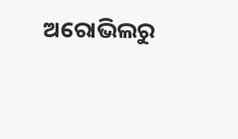ଅରୋଭିଲରୁ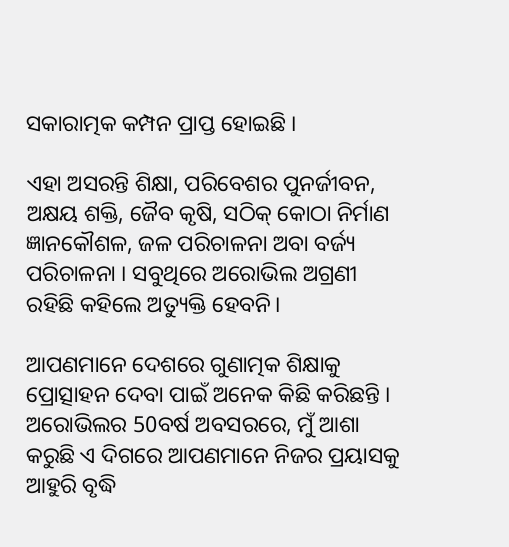ସକାରାତ୍ମକ କମ୍ପନ ପ୍ରାପ୍ତ ହୋଇଛି ।

ଏହା ଅସରନ୍ତି ଶିକ୍ଷା, ପରିବେଶର ପୁନର୍ଜୀବନ, ଅକ୍ଷୟ ଶକ୍ତି, ଜୈବ କୃଷି, ସଠିକ୍ କୋଠା ନିର୍ମାଣ ଜ୍ଞାନକୌଶଳ, ଜଳ ପରିଚାଳନା ଅବା ବର୍ଜ୍ୟ ପରିଚାଳନା । ସବୁଥିରେ ଅରୋଭିଲ ଅଗ୍ରଣୀ ରହିଛି କହିଲେ ଅତ୍ୟୁକ୍ତି ହେବନି।

ଆପଣମାନେ ଦେଶରେ ଗୁଣାତ୍ମକ ଶିକ୍ଷାକୁ ପ୍ରୋତ୍ସାହନ ଦେବା ପାଇଁ ଅନେକ କିଛି କରିଛନ୍ତି । ଅରୋଭିଲର 50ବର୍ଷ ଅବସରରେ, ମୁଁ ଆଶା କରୁଛି ଏ ଦିଗରେ ଆପଣମାନେ ନିଜର ପ୍ରୟାସକୁ ଆହୁରି ବୃଦ୍ଧି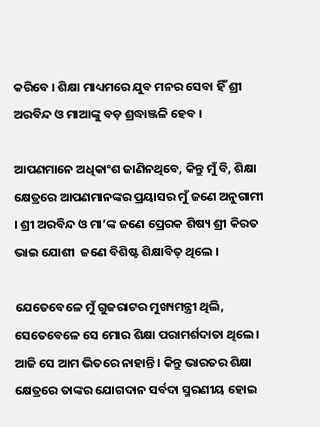କରିବେ । ଶିକ୍ଷା ମାଧ୍ୟମରେ ଯୁବ ମନର ସେବା ହିଁ ଶ୍ରୀ ଅରବିନ୍ଦ ଓ ମାଆଙ୍କୁ ବଡ଼ ଶ୍ରଦ୍ଧାଞ୍ଜଳି ହେବ ।

ଆପଣମାନେ ଅଧିକାଂଶ ଜାଣିନଥିବେ, କିନ୍ତୁ ମୁଁ ବି, ଶିକ୍ଷା କ୍ଷେତ୍ରରେ ଆପଣମାନଙ୍କର ପ୍ରୟାସର ମୁଁ ଜଣେ ଅନୁଗାମୀ । ଶ୍ରୀ ଅରବିନ୍ଦ ଓ ମା’ଙ୍କ ଜଣେ ପ୍ରେରକ ଶିଷ୍ୟ ଶ୍ରୀ କିରତ ଭାଇ ଯୋଶୀ  ଜଣେ ବିଶିଷ୍ଟ ଶିକ୍ଷାବିତ୍ ଥିଲେ ।

ଯେତେବେଳେ ମୁଁ ଗୁଜରାଟର ମୁଖ୍ୟମନ୍ତ୍ରୀ ଥିଲି, ସେତେବେଳେ ସେ ମୋର ଶିକ୍ଷା ପରାମର୍ଶଦାତା ଥିଲେ । ଆଜି ସେ ଆମ ଭିତରେ ନାହାନ୍ତି । କିନ୍ତୁ ଭାରତର ଶିକ୍ଷା କ୍ଷେତ୍ରରେ ତାଙ୍କର ଯୋଗଦାନ ସର୍ବଦା ସ୍ମରଣୀୟ ହୋଇ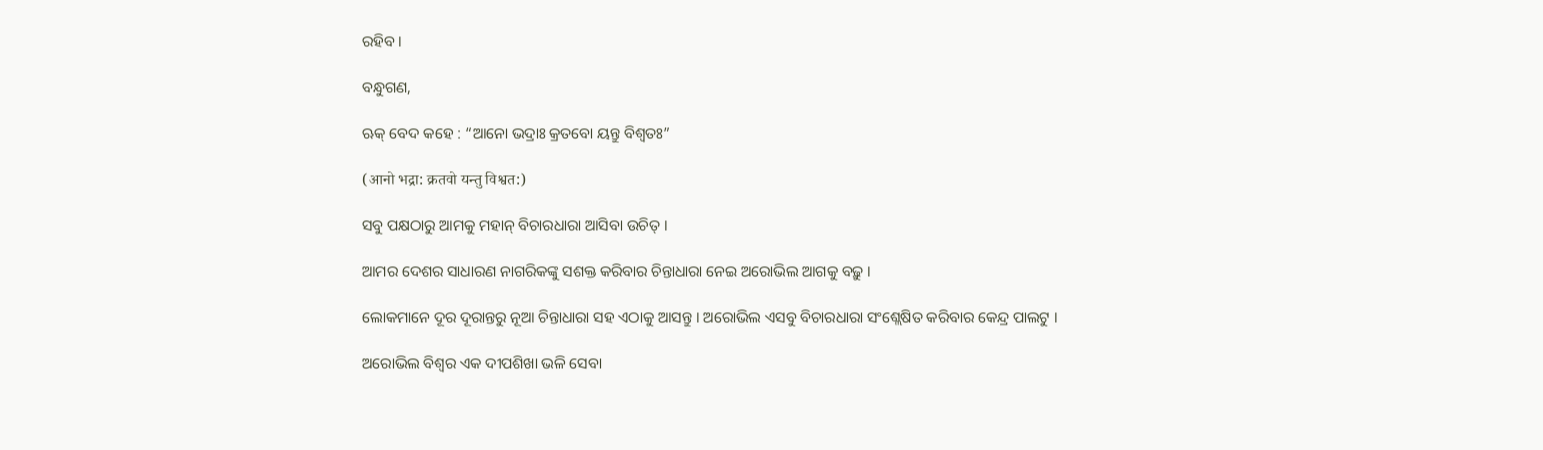ରହିବ ।

ବନ୍ଧୁଗଣ,

ଋକ୍ ବେଦ କହେ : “ଆନୋ ଭଦ୍ରାଃ କ୍ରତବୋ ୟନ୍ତୁ ବିଶ୍ୱତଃ”

(आनो भद्रा: क्रतवो यन्तु विश्वत:)

ସବୁ ପକ୍ଷଠାରୁ ଆମକୁ ମହାନ୍ ବିଚାରଧାରା ଆସିବା ଉଚିତ୍ ।

ଆମର ଦେଶର ସାଧାରଣ ନାଗରିକଙ୍କୁ ସଶକ୍ତ କରିବାର ଚିନ୍ତାଧାରା ନେଇ ଅରୋଭିଲ ଆଗକୁ ବଢ଼ୁ ।

ଲୋକମାନେ ଦୂର ଦୂରାନ୍ତରୁ ନୂଆ ଚିନ୍ତାଧାରା ସହ ଏଠାକୁ ଆସନ୍ତୁ । ଅରୋଭିଲ ଏସବୁ ବିଚାରଧାରା ସଂଶ୍ଲେଷିତ କରିବାର କେନ୍ଦ୍ର ପାଲଟୁ ।

ଅରୋଭିଲ ବିଶ୍ୱର ଏକ ଦୀପଶିଖା ଭଳି ସେବା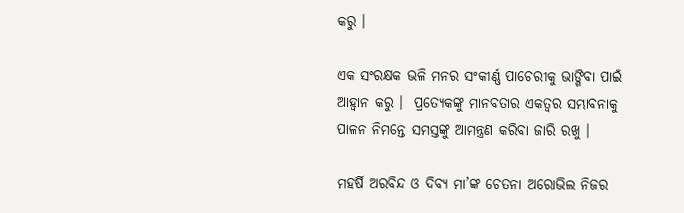କରୁ ।

ଏକ ସଂରକ୍ଷକ ଭଳି ମନର ସଂକୀର୍ଣ୍ଣ ପାଚେରୀକୁ ଭାଙ୍ଗିବା ପାଇଁ ଆହ୍ୱାନ କରୁ ।  ପ୍ରତ୍ୟେକଙ୍କୁ ମାନବତାର ଏକତ୍ୱର ସମ୍ଭାବନାକୁ ପାଳନ ନିମନ୍ତେ ସମସ୍ତଙ୍କୁ ଆମନ୍ତ୍ରଣ କରିବା ଜାରି ରଖୁ ।

ମହର୍ଷି ଅରବିନ୍ଦ ଓ ଦିବ୍ୟ ମା’ଙ୍କ ଚେତନା ଅରୋଭିଲ ନିଜର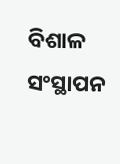ବିଶାଳ ସଂସ୍ଥାପନ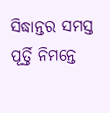ସିଦ୍ଧାନ୍ତର ସମସ୍ତ ପୂର୍ତ୍ତି ନିମନ୍ତେ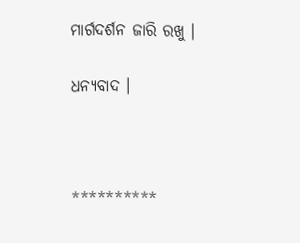ମାର୍ଗଦର୍ଶନ ଜାରି ରଖୁ ।

ଧନ୍ୟବାଦ ।



**********